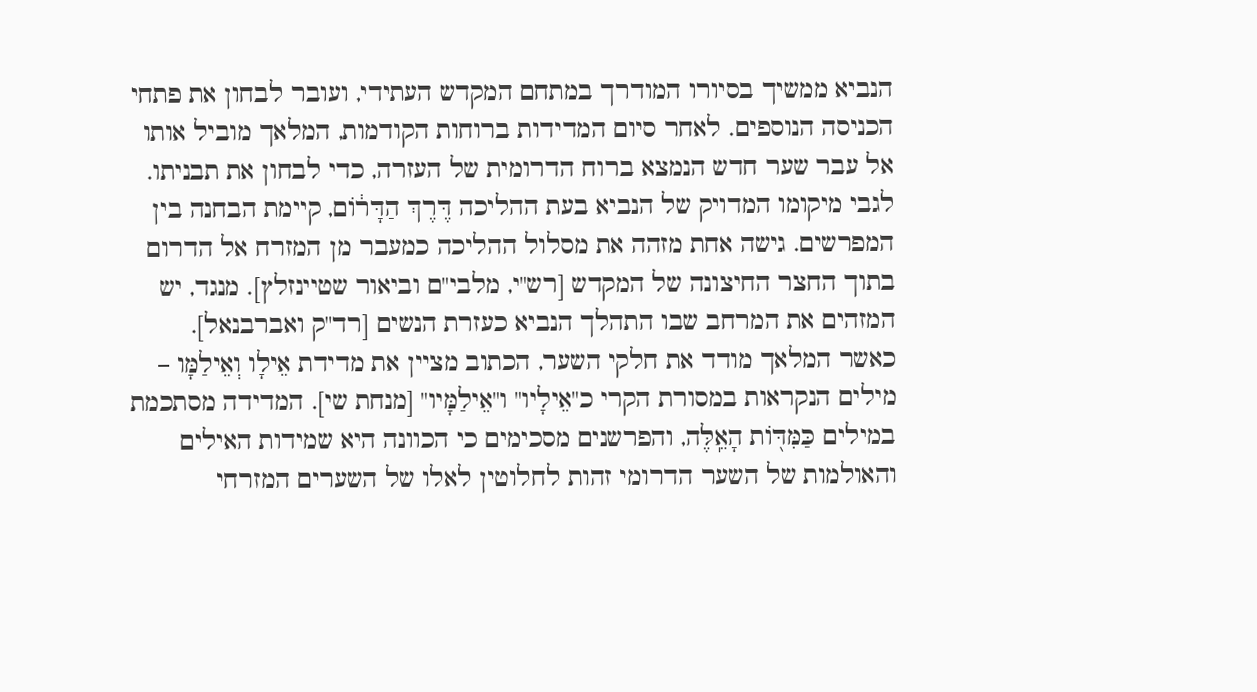הנביא ממשיך בסיורו המודרך במתחם המקדש העתידי, ועובר לבחון את פתחי הכניסה הנוספים. לאחר סיום המדידות ברוחות הקודמות, המלאך מוביל אותו אל עבר שער חדש הנמצא ברוח הדרומית של העזרה, כדי לבחון את תבניתו.
לגבי מיקומו המדויק של הנביא בעת ההליכה דֶּרֶךְ הַדָּר֔וֹם, קיימת הבחנה בין המפרשים. גישה אחת מזהה את מסלול ההליכה כמעבר מן המזרח אל הדרום בתוך החצר החיצונה של המקדש [רש"י, מלבי"ם וביאור שטיינזלץ]. מנגד, יש המזהים את המרחב שבו התהלך הנביא כעזרת הנשים [רד"ק ואברבנאל].
כאשר המלאך מודד את חלקי השער, הכתוב מציין את מדידת אֵילָו וְאֵילַמָּו – מילים הנקראות במסורת הקרי כ"אֵילָיו" ו"אֵילַמָּיו" [מנחת שי]. המדידה מסתכמת במילים כַּמִּדּ֖וֹת הָאֵֽלֶּה, והפרשנים מסכימים כי הכוונה היא שמידות האילים והאולמות של השער הדרומי זהות לחלוטין לאלו של השערים המזרחי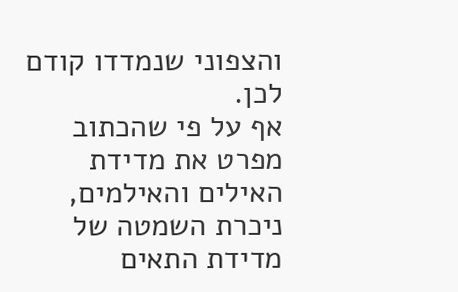והצפוני שנמדדו קודם לכן.
אף על פי שהכתוב מפרט את מדידת האילים והאילמים, ניכרת השמטה של מדידת התאים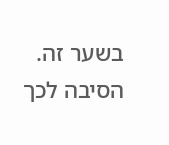בשער זה. הסיבה לכך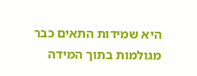היא שמידות התאים כבר מגולמות בתוך המידה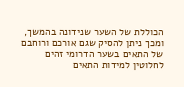הכוללת של השער שנידונה בהמשך, ומכך ניתן להסיק שגם אורכם ורוחבם של התאים בשער הדרומי זהים לחלוטין למידות התאים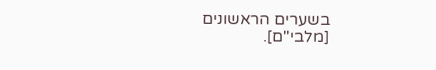בשערים הראשונים [מלבי"ם].